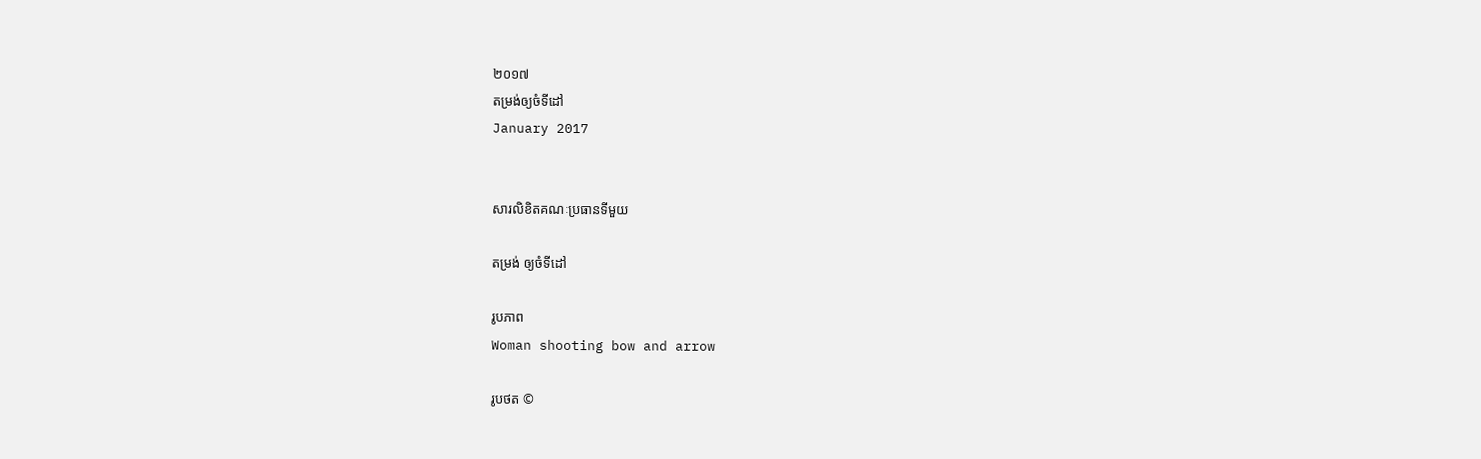២០១៧
តម្រង់ឲ្យចំទីដៅ
January 2017


សារលិខិតគណៈប្រធានទីមួយ

តម្រង់ ឲ្យចំទីដៅ

រូបភាព
Woman shooting bow and arrow

រូបថត ©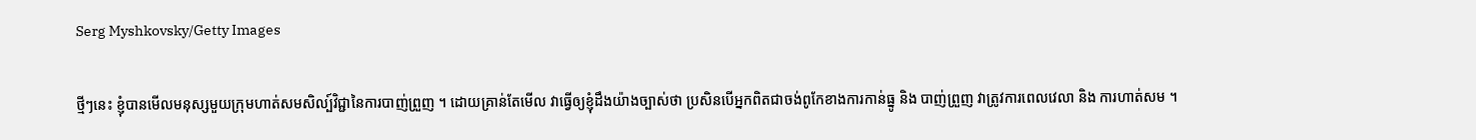Serg Myshkovsky/Getty Images

ថ្មីៗនេះ ខ្ញុំបានមើលមនុស្សមួយក្រុមហាត់សមសិល្ប៍វិជ្ជានៃការបាញ់ព្រួញ ។ ដោយគ្រាន់តែមើល វាធ្វើឲ្យខ្ញុំដឹងយ៉ាងច្បាស់ថា ប្រសិនបើអ្នកពិតជាចង់ពូកែខាងការកាន់ធ្នូ និង បាញ់ព្រួញ វាត្រូវការពេលវេលា និង ការហាត់សម ។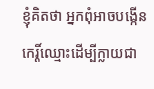ខ្ញុំគិតថា អ្នកពុំអាចបង្កើនកេរ្តិ៍ឈ្មោះដើម្បីក្លាយជា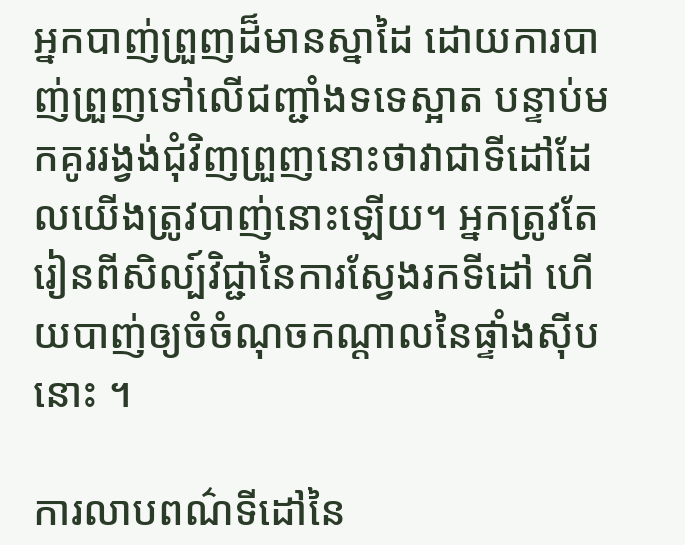អ្នកបាញ់ព្រួញដ៏មានស្នាដៃ ដោយការបាញ់ព្រួញទៅលើជញ្ជាំងទទេស្អាត បន្ទាប់មកគូររង្វង់ជុំវិញព្រួញនោះថាវាជាទីដៅដែលយើងត្រូវបាញ់នោះឡើយ។ អ្នកត្រូវតែរៀនពីសិល្ប៍វិជ្ជានៃការស្វែងរកទីដៅ ហើយបាញ់ឲ្យចំចំណុចកណ្តាលនៃផ្ទាំងស៊ីបនោះ ។

ការលាបពណ៌ទីដៅនៃ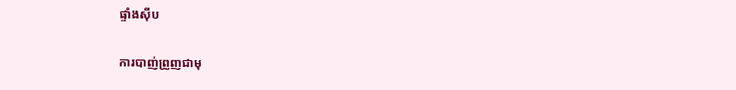ផ្ទាំងស៊ីប

ការបាញ់ព្រួញជាមុ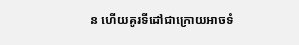ន ហើយគូរទីដៅជាក្រោយអាចទំ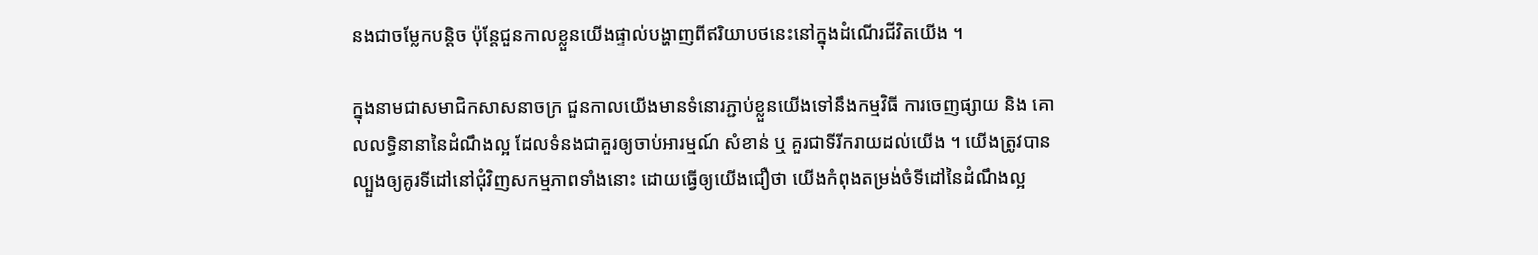នងជាចម្លែកបន្តិច ប៉ុន្តែជួនកាលខ្លួនយើងផ្ទាល់បង្ហាញពីឥរិយាបថនេះនៅក្នុងដំណើរជីវិតយើង ។

ក្នុងនាមជាសមាជិកសាសនាចក្រ ជួនកាលយើងមានទំនោរភ្ជាប់ខ្លួនយើងទៅនឹងកម្មវិធី ការចេញផ្សាយ និង គោលលទ្ធិនានានៃដំណឹងល្អ ដែលទំនងជាគួរឲ្យចាប់អារម្មណ៍ សំខាន់ ឬ គួរជាទីរីករាយដល់យើង ។ យើងត្រូវបានល្បួងឲ្យគូរទីដៅនៅជុំវិញសកម្មភាពទាំងនោះ ដោយធ្វើឲ្យយើងជឿថា យើងកំពុងតម្រង់ចំទីដៅនៃដំណឹងល្អ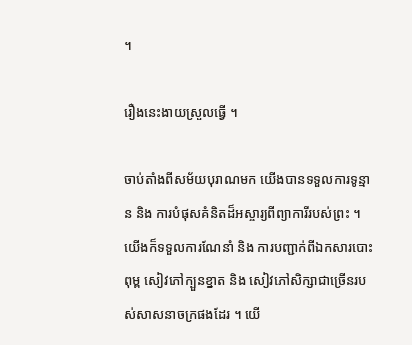។

រឿងនេះងាយស្រួលធ្វើ ។

ចាប់តាំងពីសម័យបុរាណមក យើងបានទទួលការទូន្មាន និង ការបំផុសគំនិតដ៏អស្ចារ្យពីព្យាការីរបស់ព្រះ ។ យើងក៏ទទួលការណែនាំ និង ការបញ្ជាក់ពីឯកសារបោះពុម្ព សៀវភៅក្បួនខ្នាត និង សៀវភៅសិក្សាជាច្រើនរបស់សាសនាចក្រផងដែរ ។ យើ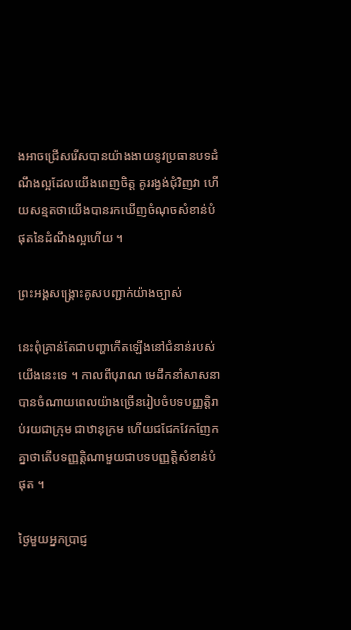ងអាចជ្រើសរើសបានយ៉ាងងាយនូវប្រធានបទដំណឹងល្អដែលយើងពេញចិត្ត គូររង្វង់ជុំវិញវា ហើយសន្មតថាយើងបានរកឃើញចំណុចសំខាន់បំផុតនៃដំណឹងល្អហើយ ។

ព្រះអង្គសង្គ្រោះគូសបញ្ជាក់យ៉ាងច្បាស់

នេះពុំគ្រាន់តែជាបញ្ហាកើតឡើងនៅជំនាន់របស់យើងនេះទេ ។ កាលពីបុរាណ មេដឹកនាំសាសនាបានចំណាយពេលយ៉ាងច្រើនរៀបចំបទបញ្ញត្តិរាប់រយជាក្រុម ជាឋានុក្រម ហើយជជែកវែកញែកគ្នាថាតើបទញ្ញត្តិណាមួយជាបទបញ្ញត្តិសំខាន់បំផុត ។

ថ្ងៃមួយអ្នកប្រាជ្ញ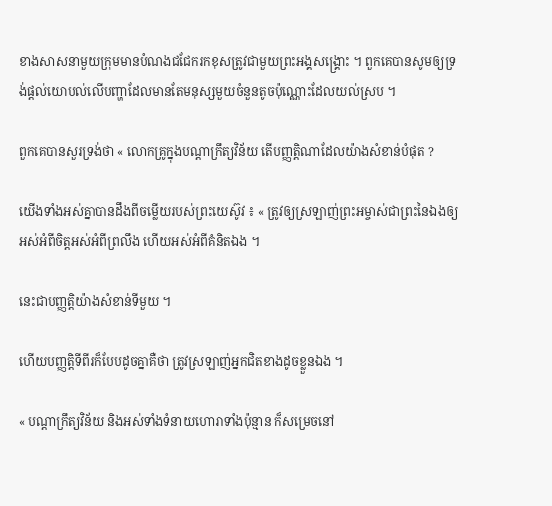ខាងសាសនាមួយក្រុមមានបំណងជជែករកខុសត្រូវជាមួយព្រះអង្គសង្គ្រោះ ។ ពួកគេបានសូមឲ្យទ្រង់ផ្តល់យោបល់លើបញ្ហាដែលមានតែមនុស្សមួយចំនួនតូចប៉ុណ្ណោះដែលយល់ស្រប ។

ពួកគេបានសួរទ្រង់ថា « លោកគ្រូក្នុងបណ្តាក្រឹត្យវិន័យ តើបញ្ញត្តិណាដែលយ៉ាងសំខាន់បំផុត ?

យើងទាំងអស់គ្នាបានដឹងពីចម្លើយរបស់ព្រះយេស៊ូវ ៖ « ត្រូវឲ្យស្រឡាញ់ព្រះអម្ចាស់ជាព្រះនៃឯងឲ្យអស់អំពីចិត្តអស់អំពីព្រលឹង ហើយអស់អំពីគំនិតឯង ។

នេះជាបញ្ញត្តិយ៉ាងសំខាន់ទីមួយ ។

ហើយបញ្ញត្តិទីពីរក៏បែបដូចគ្នាគឺថា ត្រូវស្រឡាញ់អ្នកជិតខាងដូចខ្លួនឯង ។

« បណ្តាក្រឹត្យវិន័យ និងអស់ទាំងទំនាយហោរាទាំងប៉ុន្មាន ក៏សម្រេចនៅ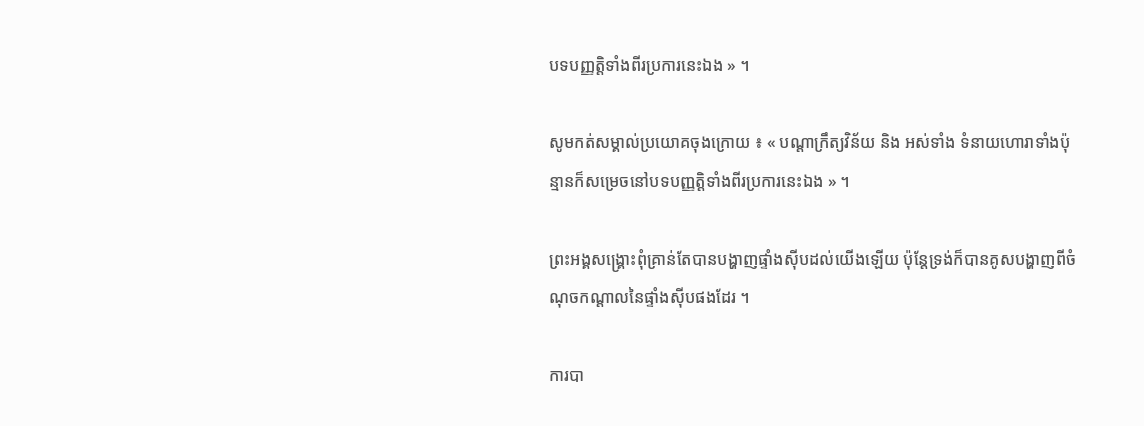បទបញ្ញត្តិទាំងពីរប្រការនេះឯង » ។

សូមកត់សម្គាល់ប្រយោគចុងក្រោយ ៖ « បណ្តាក្រឹត្យវិន័យ និង អស់ទាំង ទំនាយហោរាទាំងប៉ុន្មានក៏សម្រេចនៅបទបញ្ញត្តិទាំងពីរប្រការនេះឯង » ។

ព្រះអង្គសង្គ្រោះពុំគ្រាន់តែបានបង្ហាញផ្ទាំងស៊ីបដល់យើងឡើយ ប៉ុន្តែទ្រង់ក៏បានគូសបង្ហាញពីចំណុចកណ្តាលនៃផ្ទាំងស៊ីបផងដែរ ។

ការបា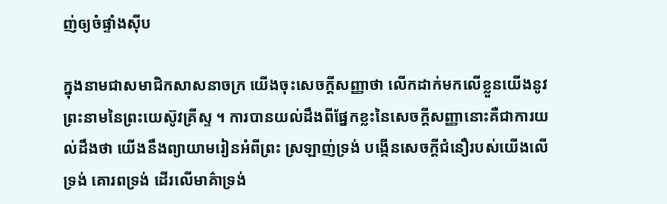ញ់ឲ្យចំផ្ទាំងស៊ីប

ក្នុងនាមជាសមាជិកសាសនាចក្រ យើងចុះសេចក្តីសញ្ញាថា លើកដាក់មកលើខ្លួនយើងនូវព្រះនាមនៃព្រះយេស៊ូវគ្រីស្ទ ។ ការបានយល់ដឹងពីផ្នែកខ្លះនៃសេចក្តីសញ្ញានោះគឺជាការយល់ដឹងថា យើងនឹងព្យាយាមរៀនអំពីព្រះ ស្រឡាញ់ទ្រង់ បង្កើនសេចក្តីជំនឿរបស់យើងលើទ្រង់ គោរពទ្រង់ ដើរលើមាគ៌ាទ្រង់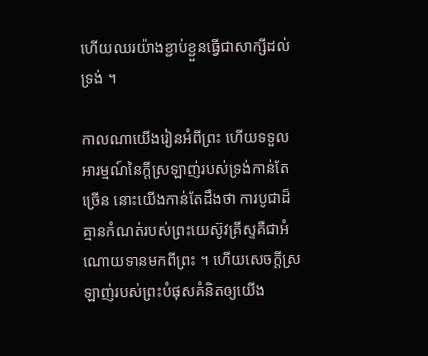ហើយឈរយ៉ាងខ្ជាប់ខ្ជួនធ្វើជាសាក្សីដល់ទ្រង់ ។

កាលណាយើងរៀនអំពីព្រះ ហើយទទួលអារម្មណ៍នៃក្តីស្រឡាញ់របស់ទ្រង់កាន់តែច្រើន នោះយើងកាន់តែដឹងថា ការបូជាដ៏គ្មានកំណត់របស់ព្រះយេស៊ូវគ្រីស្ទគឺជាអំណោយទានមកពីព្រះ ។ ហើយសេចក្តីស្រឡាញ់របស់ព្រះបំផុសគំនិតឲ្យយើង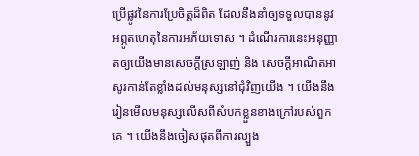ប្រើផ្លូវនៃការប្រែចិត្តដ៏ពិត ដែលនឹងនាំឲ្យទទួលបាននូវអព្ភូតហេតុនៃការអភ័យទោស ។ ដំណើរការនេះអនុញ្ញាតឲ្យយើងមានសេចក្តីស្រឡាញ់ និង សេចក្តីអាណិតអាសូរកាន់តែខ្លាំងដល់មនុស្សនៅជុំវិញយើង ។ យើងនឹងរៀនមើលមនុស្សលើសពីសំបកខ្លួនខាងក្រៅរបស់ពួកគេ ។ យើងនឹងចៀសផុតពីការល្បួង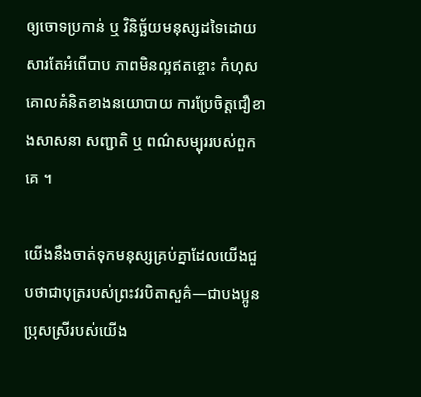ឲ្យចោទប្រកាន់ ឬ វិនិច្ឆ័យមនុស្សដទៃដោយសារតែអំពើបាប ភាពមិនល្អឥតខ្ចោះ កំហុស គោលគំនិតខាងនយោបាយ ការប្រែចិត្តជឿខាងសាសនា សញ្ជាតិ ឬ ពណ៌សម្បុររបស់ពួកគេ ។

យើងនឹងចាត់ទុកមនុស្សគ្រប់គ្នាដែលយើងជួបថាជាបុត្ររបស់ព្រះវរបិតាសួគ៌—ជាបងប្អូនប្រុសស្រីរបស់យើង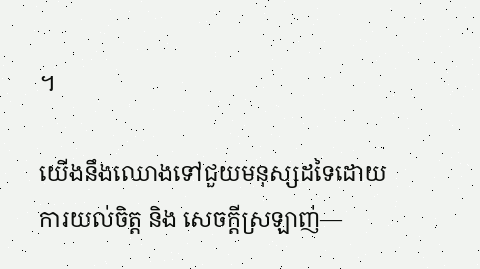។

យើងនឹងឈោងទៅជួយមនុស្សដទៃដោយការយល់ចិត្ត និង សេចក្តីស្រឡាញ់—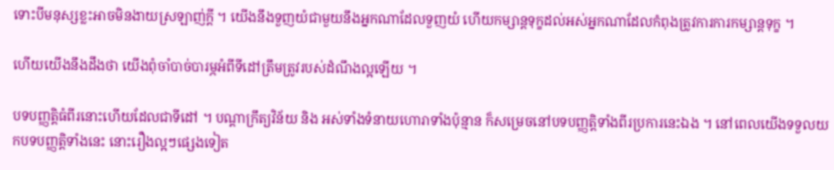ទោះបីមនុស្សខ្លះអាចមិនងាយស្រឡាញ់ក្តី ។ យើងនឹងទួញយំជាមួយនឹងអ្នកណាដែលទួញយំ ហើយកម្សាន្តទុក្ខដល់អស់អ្នកណាដែលកំពុងត្រូវការការកម្សាន្តទុក្ខ ។

ហើយយើងនឹងដឹងថា យើងពុំចាំបាច់បារម្ភអំពីទីដៅត្រឹមត្រូវរបស់ដំណឹងល្អឡើយ ។

បទបញ្ញត្តិធំពីរនោះហើយដែលជាទីដៅ ។ បណ្តាក្រឹត្យវិន័យ និង អស់ទាំងទំនាយហោរាទាំងប៉ុន្មាន ក៏សម្រេចនៅបទបញ្ញត្តិទាំងពីរប្រការនេះឯង ។ នៅពេលយើងទទួលយកបទបញ្ញត្តិទាំងនេះ នោះរឿងល្អៗផ្សេងទៀត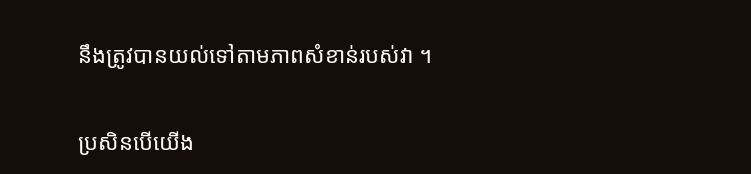នឹងត្រូវបានយល់ទៅតាមភាពសំខាន់របស់វា ។

ប្រសិនបើយើង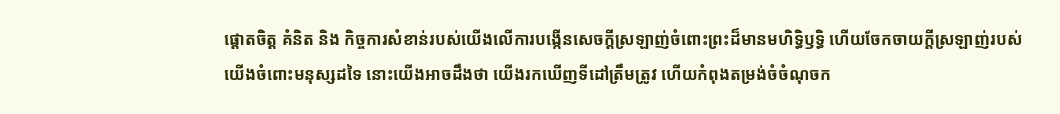ផ្តោតចិត្ត គំនិត និង កិច្ចការសំខាន់របស់យើងលើការបង្កើនសេចក្តីស្រឡាញ់ចំពោះព្រះដ៏មានមហិទ្ធិឫទ្ធិ ហើយចែកចាយក្តីស្រឡាញ់របស់យើងចំពោះមនុស្សដទៃ នោះយើងអាចដឹងថា យើងរកឃើញទីដៅត្រឹមត្រូវ ហើយកំពុងតម្រង់ចំចំណុចក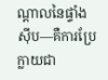ណ្តាលនៃផ្ទាំងស៊ីប—គឺការប្រែក្លាយជា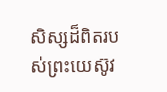សិស្សដ៏ពិតរបស់ព្រះយេស៊ូវ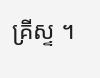គ្រីស្ទ ។